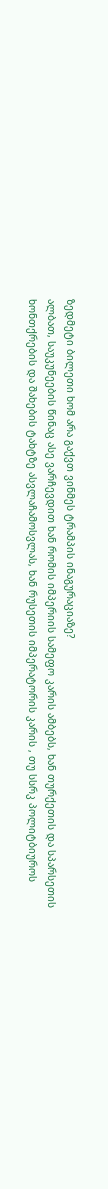ზედმეტი ბილეთი ხომ არა გაქვთ ვინმეს ტრამპის ინაგურაციაზე?
ალბათ, საუკუნეების წინაც ასე ვარჩევდით ხან რომის იმპერიის სამეფო კარის ამბებს, ხან თურქეთის და სპარსეთის ხონთქრების და შახების ტახტზე ასვლაჩამოსვლას, ხან რუსეთის იმპერატორის კარის , თუ სსრკ პოლიტბიუროს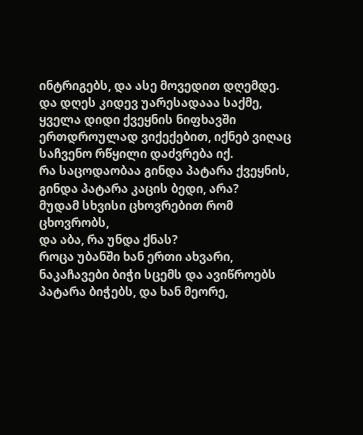ინტრიგებს, და ასე მოვედით დღემდე.
და დღეს კიდევ უარესადააა საქმე, ყველა დიდი ქვეყნის ნიფხავში ერთდროულად ვიქექებით, იქნებ ვიღაც საჩვენო რწყილი დაძვრება იქ.
რა საცოდაობაა გინდა პატარა ქვეყნის, გინდა პატარა კაცის ბედი, არა?
მუდამ სხვისი ცხოვრებით რომ ცხოვრობს,
და აბა, რა უნდა ქნას?
როცა უბანში ხან ერთი ახვარი, ნაკაჩავები ბიჭი სცემს და ავიწროებს პატარა ბიჭებს, და ხან მეორე,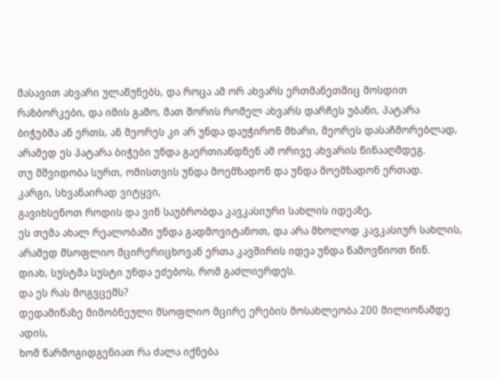მასავით ახვარი ულაწუნებს, და როცა ამ ორ ახვარს ერთმანეთშიც მოსდით რაზბორკები, და იმის გამო, მათ შორის რომელ ახვარს დარჩეს უბანი, პატარა ბიჭებმა ან ერთს, ან მეორეს კი არ უნდა დაუჭირონ მხარი, მეორეს დასაჩმორებლად, არამედ ეს პატარა ბიჭები უნდა გაერთიანდნენ ამ ორივე ახვარის წინააღმდეგ.
თუ მშვიდობა სურთ, ომისთვის უნდა მოემზადონ და უნდა მოემზადონ ერთად.
კარგი, სხვანაირად ვიტყვი,
გავიხსენოთ როდის და ვინ საუბრობდა კავკასიური სახლის იდეაზე,
ეს თემა ახალ რეალობაში უნდა გადმოვიტანოთ, და არა მხოლოდ კავკასიურ სახლის, არამედ მსოფლიო მცირერიცხოვან ერთა კავშირის იდეა უნდა წამოვწიოთ წინ.
დიახ, სუსტმა სუსტი უნდა ეძებოს, რომ გაძლიერდეს.
და ეს რას მოგვცემს?
დედამიწაზე მიმობნეული მსოფლიო მცირე ერების მოსახლეობა 200 მილიონამდე ადის,
ხომ წარმოგიდგენიათ რა ძალა იქნება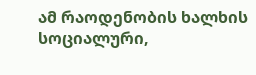ამ რაოდენობის ხალხის სოციალური,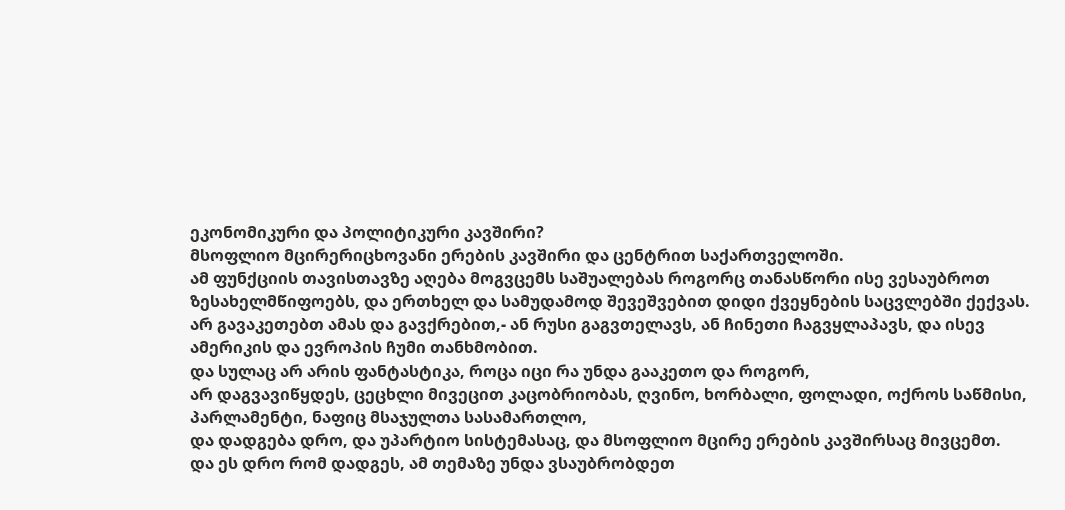ეკონომიკური და პოლიტიკური კავშირი?
მსოფლიო მცირერიცხოვანი ერების კავშირი და ცენტრით საქართველოში.
ამ ფუნქციის თავისთავზე აღება მოგვცემს საშუალებას როგორც თანასწორი ისე ვესაუბროთ ზესახელმწიფოებს, და ერთხელ და სამუდამოდ შევეშვებით დიდი ქვეყნების საცვლებში ქექვას.
არ გავაკეთებთ ამას და გავქრებით,- ან რუსი გაგვთელავს, ან ჩინეთი ჩაგვყლაპავს, და ისევ ამერიკის და ევროპის ჩუმი თანხმობით.
და სულაც არ არის ფანტასტიკა, როცა იცი რა უნდა გააკეთო და როგორ,
არ დაგვავიწყდეს, ცეცხლი მივეცით კაცობრიობას, ღვინო, ხორბალი, ფოლადი, ოქროს საწმისი, პარლამენტი, ნაფიც მსაჯულთა სასამართლო,
და დადგება დრო, და უპარტიო სისტემასაც, და მსოფლიო მცირე ერების კავშირსაც მივცემთ.
და ეს დრო რომ დადგეს, ამ თემაზე უნდა ვსაუბრობდეთ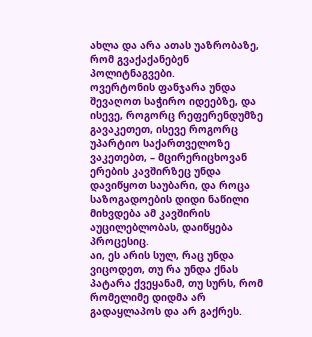ახლა და არა ათას უაზრობაზე, რომ გვაქაქანებენ პოლიტნაგვები.
ოვერტონის ფანჯარა უნდა შევაღოთ საჭირო იდეებზე, და ისევე, როგორც რეფერენდუმზე გავაკეთეთ, ისევე როგორც უპარტიო საქართველოზე ვაკეთებთ, – მცირერიცხოვან ერების კავშირზეც უნდა დავიწყოთ საუბარი, და როცა საზოგადოების დიდი ნაწილი მიხვდება ამ კავშირის აუცილებლობას, დაიწყება პროცესიც.
აი, ეს არის სულ, რაც უნდა ვიცოდეთ, თუ რა უნდა ქნას პატარა ქვეყანამ, თუ სურს, რომ რომელიმე დიდმა არ გადაყლაპოს და არ გაქრეს.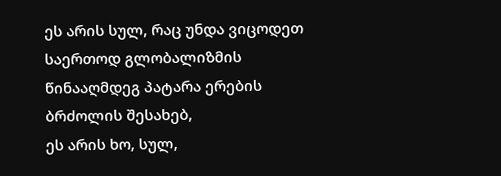ეს არის სულ, რაც უნდა ვიცოდეთ საერთოდ გლობალიზმის წინააღმდეგ პატარა ერების ბრძოლის შესახებ,
ეს არის ხო, სულ,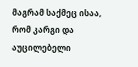მაგრამ საქმეც ისაა, რომ კარგი და აუცილებელი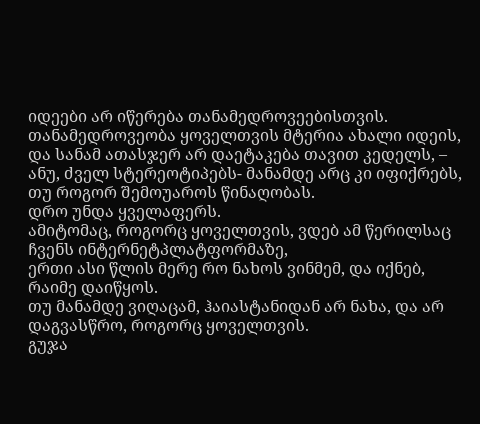იდეები არ იწერება თანამედროვეებისთვის.
თანამედროვეობა ყოველთვის მტერია ახალი იდეის, და სანამ ათასჯერ არ დაეტაკება თავით კედელს, – ანუ, ძველ სტერეოტიპებს- მანამდე არც კი იფიქრებს, თუ როგორ შემოუაროს წინაღობას.
დრო უნდა ყველაფერს.
ამიტომაც, როგორც ყოველთვის, ვდებ ამ წერილსაც ჩვენს ინტერნეტპლატფორმაზე,
ერთი ასი წლის მერე რო ნახოს ვინმემ, და იქნებ, რაიმე დაიწყოს.
თუ მანამდე ვიღაცამ, ჰაიასტანიდან არ ნახა, და არ დაგვასწრო, როგორც ყოველთვის.
გუჯა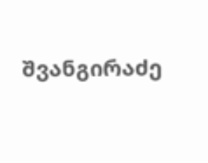შვანგირაძე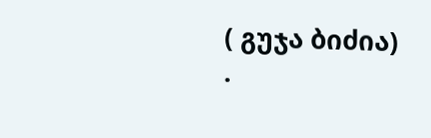( გუჯა ბიძია)
.